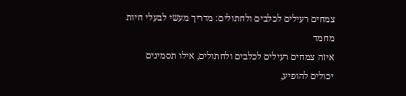צמחים רעילים לכלבים ולחתולים: מדריך מעשי לבעלי חיות מחמד
איזה צמחים רעילים לכלבים ולחתולים, אילו תסמינים יכולים להופיע,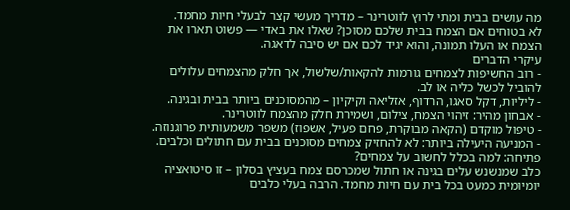מה עושים בבית ומתי לרוץ לווטרינר – מדריך מעשי קצר לבעלי חיות מחמד.
לא בטוחים אם הצמח בבית שלכם מסוכן? שאלו את באדי — פשוט תארו את הצמח או העלו תמונה, והוא יגיד לכם אם יש סיבה לדאגה.
עיקרי הדברים
- רוב החשיפות לצמחים גורמות להקאות/שלשול, אך חלק מהצמחים עלולים להוביל לכשל כליה או לב.
- ליליות, דקל סאגו, הרדוף, אזליאה וקיקיון – מהמסוכנים ביותר בבית ובגינה.
- אבחון מהיר: זיהוי הצמח, צילום, ושמירת חלק מהצמח לווטרינר.
- טיפול מוקדם (הקאה מבוקרת, פחם פעיל, אשפוז) משפר משמעותית פרוגנוזה.
- המניעה היעילה ביותר: לא להחזיק צמחים מסוכנים בבית עם חתולים וכלבים.
פתיחה: למה בכלל לחשוב על צמחים?
כלב שמנשנש עלים בגינה או חתול שמכרסם צמח בעציץ בסלון – זו סיטואציה יומיומית כמעט בכל בית עם חיות מחמד. הרבה בעלי כלבים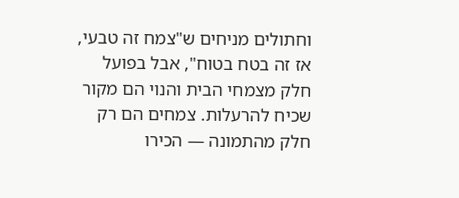וחתולים מניחים ש"צמח זה טבעי, אז זה בטח בטוח", אבל בפועל חלק מצמחי הבית והנוי הם מקור שכיח להרעלות. צמחים הם רק חלק מהתמונה — הכירו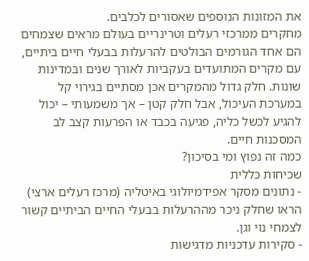את המזונות הנוספים שאסורים לכלבים.
מחקרים ממרכזי רעלים וטרינריים בעולם מראים שצמחים הם אחד הגורמים הבולטים להרעלות בבעלי חיים ביתיים, עם מקרים המתועדים בעקביות לאורך שנים ובמדינות שונות. חלק גדול מהמקרים אכן מסתיים בגירוי קל במערכת העיכול, אבל חלק קטן – אך משמעותי – יכול להגיע לכשל כליה, פגיעה בכבד או הפרעות קצב לב המסכנות חיים.
כמה זה נפוץ ומי בסיכון?
שכיחות כללית
- נתונים מסקר אפידמיולוגי באיטליה (מרכז רעלים ארצי) הראו שחלק ניכר מההרעלות בבעלי החיים הביתיים קשור לצמחי נוי וגן.
- סקירות עדכניות מדגישות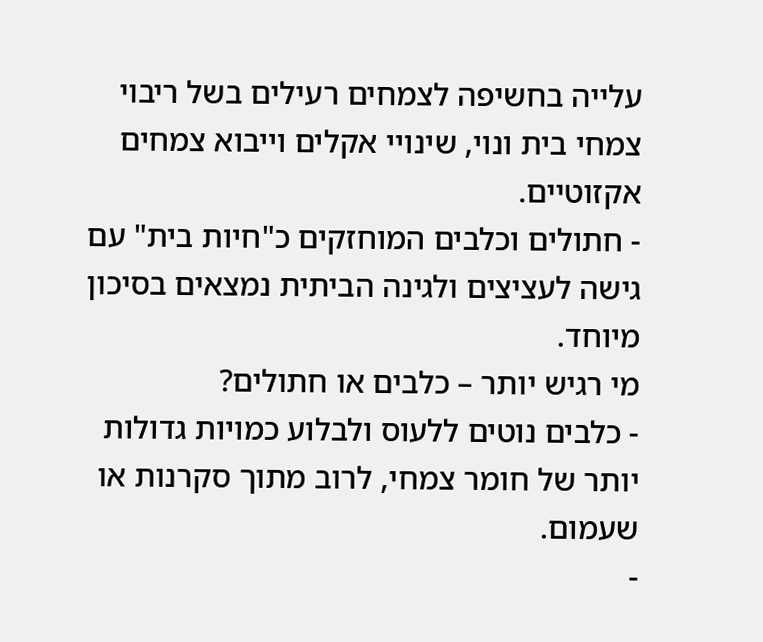עלייה בחשיפה לצמחים רעילים בשל ריבוי צמחי בית ונוי, שינויי אקלים וייבוא צמחים אקזוטיים.
- חתולים וכלבים המוחזקים כ"חיות בית" עם גישה לעציצים ולגינה הביתית נמצאים בסיכון מיוחד.
מי רגיש יותר – כלבים או חתולים?
- כלבים נוטים ללעוס ולבלוע כמויות גדולות יותר של חומר צמחי, לרוב מתוך סקרנות או שעמום.
-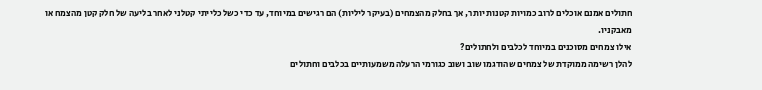חתולים אמנם אוכלים לרוב כמויות קטנות יותר, אך בחלק מהצמחים (בעיקר ליליות) הם רגישים במיוחד, עד כדי כשל כלייתי קטלני לאחר בליעה של חלק קטן מהצמח או מאבקניו.
אילו צמחים מסוכנים במיוחד לכלבים ולחתולים?
להלן רשימה ממוקדת של צמחים שהודגמו שוב ושוב כגורמי הרעלה משמעותיים בכלבים וחתולים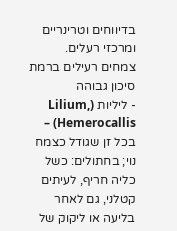בדיווחים וטרינריים ומרכזי רעלים.
צמחים רעילים ברמת סיכון גבוהה
- ליליות (Lilium, Hemerocallis) – בכל זן שגודל כצמח נוי; בחתולים: כשל כליה חריף, לעיתים קטלני, גם לאחר בליעה או ליקוק של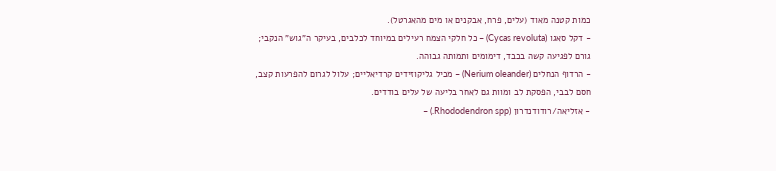כמות קטנה מאוד (עלים, פרח, אבקנים או מים מהאגרטל).
- דקל סאגו (Cycas revoluta) – כל חלקי הצמח רעילים במיוחד לכלבים, בעיקר ה"גוש" הנקבי; גורם לפגיעה קשה בכבד, דימומים ותמותה גבוהה.
- הרדוף הנחלים (Nerium oleander) – מכיל גליקוזידים קרדיאליים; עלול לגרום להפרעות קצב, חסם לבבי, הפסקת לב ומוות גם לאחר בליעה של עלים בודדים.
- אזליאה/רודודנדרון (Rhododendron spp.) –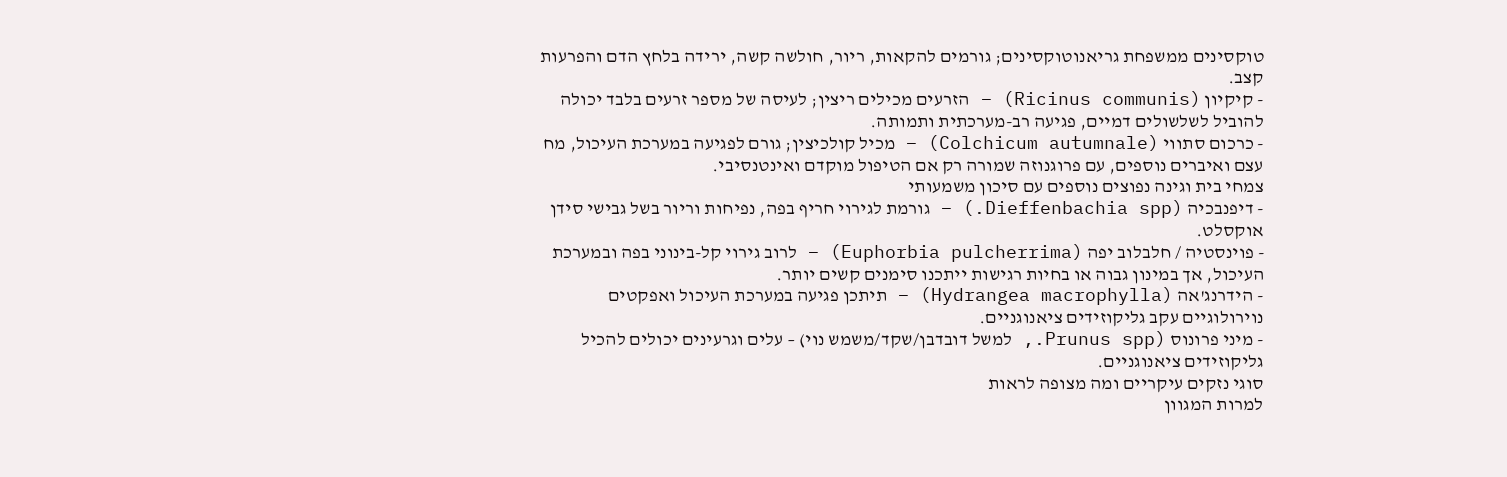טוקסינים ממשפחת גריאנוטוקסינים; גורמים להקאות, ריור, חולשה קשה, ירידה בלחץ הדם והפרעות קצב.
- קיקיון (Ricinus communis) – הזרעים מכילים ריצין; לעיסה של מספר זרעים בלבד יכולה להוביל לשלשולים דמיים, פגיעה רב-מערכתית ותמותה.
- כרכום סתווי (Colchicum autumnale) – מכיל קולכיצין; גורם לפגיעה במערכת העיכול, מח עצם ואיברים נוספים, עם פרוגנוזה שמורה רק אם הטיפול מוקדם ואינטנסיבי.
צמחי בית וגינה נפוצים נוספים עם סיכון משמעותי
- דיפנבכיה (Dieffenbachia spp.) – גורמת לגירוי חריף בפה, נפיחות וריור בשל גבישי סידן אוקסלט.
- פוינסטיה / חלבלוב יפה (Euphorbia pulcherrima) – לרוב גירוי קל-בינוני בפה ובמערכת העיכול, אך במינון גבוה או בחיות רגישות ייתכנו סימנים קשים יותר.
- הידרנג'אה (Hydrangea macrophylla) – תיתכן פגיעה במערכת העיכול ואפקטים נוירולוגיים עקב גליקוזידים ציאנוגניים.
- מיני פרונוס (Prunus spp., למשל דובדבן/שקד/משמש נוי) – עלים וגרעינים יכולים להכיל גליקוזידים ציאנוגניים.
סוגי נזקים עיקריים ומה מצופה לראות
למרות המגוון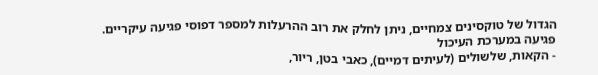הגדול של טוקסינים צמחיים, ניתן לחלק את רוב ההרעלות למספר דפוסי פגיעה עיקריים.
פגיעה במערכת העיכול
- הקאות, שלשולים (לעיתים דמיים), כאבי בטן, ריור,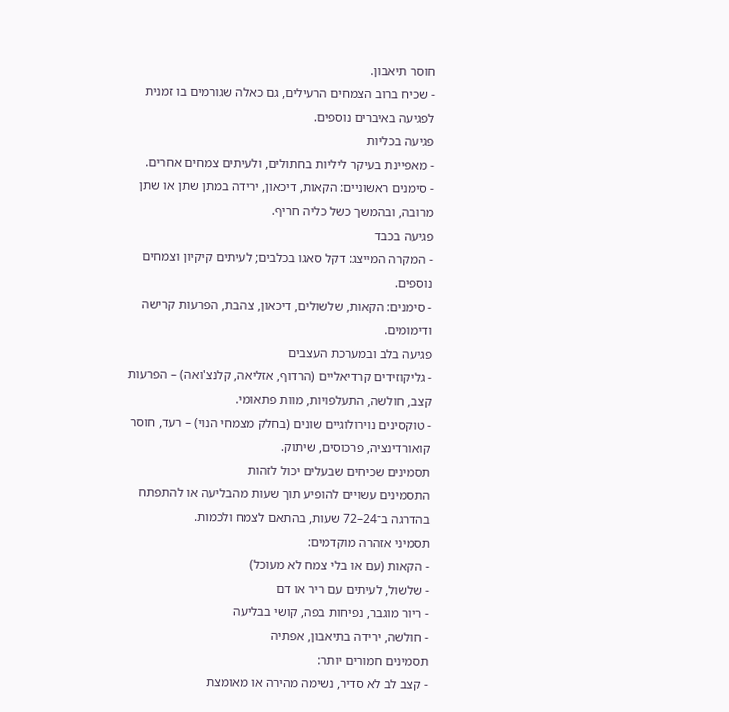חוסר תיאבון.
- שכיח ברוב הצמחים הרעילים, גם כאלה שגורמים בו זמנית לפגיעה באיברים נוספים.
פגיעה בכליות
- מאפיינת בעיקר ליליות בחתולים, ולעיתים צמחים אחרים.
- סימנים ראשוניים: הקאות, דיכאון, ירידה במתן שתן או שתן מרובה, ובהמשך כשל כליה חריף.
פגיעה בכבד
- המקרה המייצג: דקל סאגו בכלבים; לעיתים קיקיון וצמחים נוספים.
- סימנים: הקאות, שלשולים, דיכאון, צהבת, הפרעות קרישה ודימומים.
פגיעה בלב ובמערכת העצבים
- גליקוזידים קרדיאליים (הרדוף, אזליאה, קלנצ'ואה) – הפרעות קצב, חולשה, התעלפויות, מוות פתאומי.
- טוקסינים נוירולוגיים שונים (בחלק מצמחי הנוי) – רעד, חוסר קואורדינציה, פרכוסים, שיתוק.
תסמינים שכיחים שבעלים יכול לזהות
התסמינים עשויים להופיע תוך שעות מהבליעה או להתפתח בהדרגה ב־24–72 שעות, בהתאם לצמח ולכמות.
תסמיני אזהרה מוקדמים:
- הקאות (עם או בלי צמח לא מעוכל)
- שלשול, לעיתים עם ריר או דם
- ריור מוגבר, נפיחות בפה, קושי בבליעה
- חולשה, ירידה בתיאבון, אפתיה
תסמינים חמורים יותר:
- קצב לב לא סדיר, נשימה מהירה או מאומצת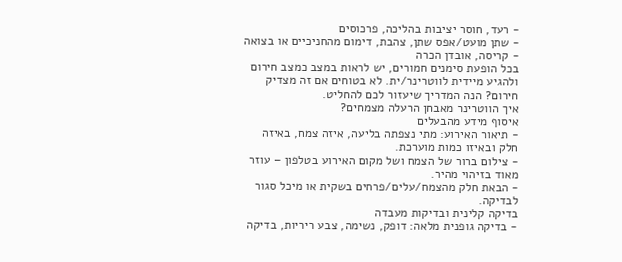- רעד, חוסר יציבות בהליכה, פרכוסים
- שתן מועט/אפס שתן, צהבת, דימום מהחניכיים או בצואה
- קריסה, אובדן הכרה
בכל הופעת סימנים חמורים, יש לראות במצב כמצב חירום ולהגיע מיידית לווטרינר/ית. לא בטוחים אם זה מצדיק חירום? הנה המדריך שיעזור לכם להחליט.
איך הווטרינר מאבחן הרעלה מצמחים?
איסוף מידע מהבעלים
- תיאור האירוע: מתי נצפתה בליעה, איזה צמח, באיזה חלק ובאיזו כמות מוערכת.
- צילום ברור של הצמח ושל מקום האירוע בטלפון – עוזר מאוד בזיהוי מהיר.
- הבאת חלק מהצמח/עלים/פרחים בשקית או מיכל סגור לבדיקה.
בדיקה קלינית ובדיקות מעבדה
- בדיקה גופנית מלאה: דופק, נשימה, צבע ריריות, בדיקה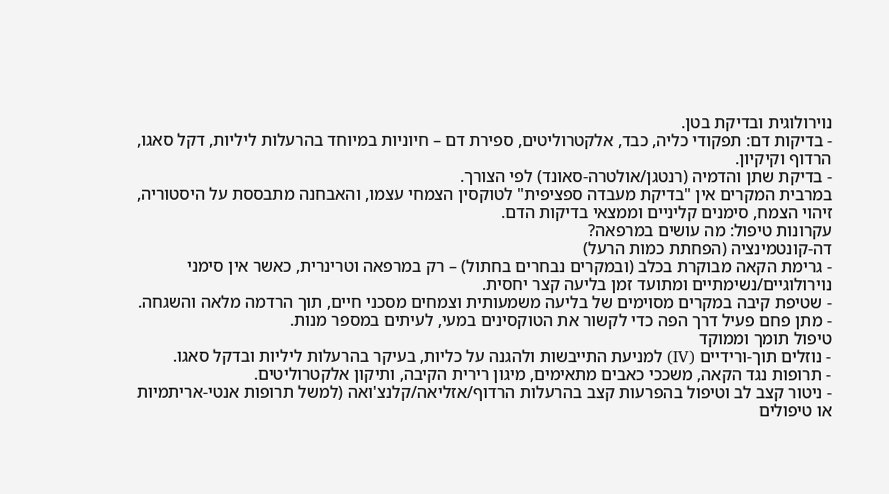נוירולוגית ובדיקת בטן.
- בדיקות דם: תפקודי כליה, כבד, אלקטרוליטים, ספירת דם – חיוניות במיוחד בהרעלות ליליות, דקל סאגו, הרדוף וקיקיון.
- בדיקת שתן והדמיה (רנטגן/אולטרה-סאונד) לפי הצורך.
במרבית המקרים אין "בדיקת מעבדה ספציפית" לטוקסין הצמחי עצמו, והאבחנה מתבססת על היסטוריה, זיהוי הצמח, סימנים קליניים וממצאי בדיקות הדם.
עקרונות טיפול: מה עושים במרפאה?
דה-קונטמינציה (הפחתת כמות הרעל)
- גרימת הקאה מבוקרת בכלב (ובמקרים נבחרים בחתול) – רק במרפאה וטרינרית, כאשר אין סימני נוירולוגיים/נשימתיים ומתועד זמן בליעה קצר יחסית.
- שטיפת קיבה במקרים מסוימים של בליעה משמעותית וצמחים מסכני חיים, תוך הרדמה מלאה והשגחה.
- מתן פחם פעיל דרך הפה כדי לקשור את הטוקסינים במעי, לעיתים במספר מנות.
טיפול תומך וממוקד
- נוזלים תוך-ורידיים (IV) למניעת התייבשות ולהגנה על כליות, בעיקר בהרעלות ליליות ובדקל סאגו.
- תרופות נגד הקאה, משככי כאבים מתאימים, מיגון רירית הקיבה, ותיקון אלקטרוליטים.
- ניטור קצב לב וטיפול בהפרעות קצב בהרעלות הרדוף/אזליאה/קלנצ'ואה (למשל תרופות אנטי-אריתמיות או טיפולים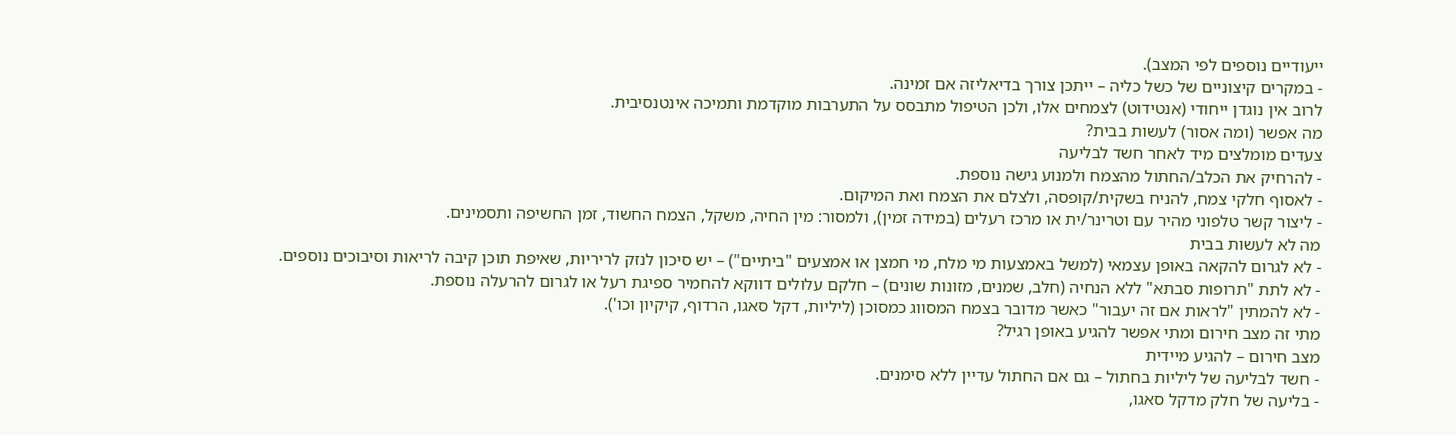ייעודיים נוספים לפי המצב).
- במקרים קיצוניים של כשל כליה – ייתכן צורך בדיאליזה אם זמינה.
לרוב אין נוגדן ייחודי (אנטידוט) לצמחים אלו, ולכן הטיפול מתבסס על התערבות מוקדמת ותמיכה אינטנסיבית.
מה אפשר (ומה אסור) לעשות בבית?
צעדים מומלצים מיד לאחר חשד לבליעה
- להרחיק את הכלב/החתול מהצמח ולמנוע גישה נוספת.
- לאסוף חלקי צמח, להניח בשקית/קופסה, ולצלם את הצמח ואת המיקום.
- ליצור קשר טלפוני מהיר עם וטרינר/ית או מרכז רעלים (במידה זמין), ולמסור: מין החיה, משקל, הצמח החשוד, זמן החשיפה ותסמינים.
מה לא לעשות בבית
- לא לגרום להקאה באופן עצמאי (למשל באמצעות מי מלח, מי חמצן או אמצעים "ביתיים") – יש סיכון לנזק לריריות, שאיפת תוכן קיבה לריאות וסיבוכים נוספים.
- לא לתת "תרופות סבתא" ללא הנחיה (חלב, שמנים, מזונות שונים) – חלקם עלולים דווקא להחמיר ספיגת רעל או לגרום להרעלה נוספת.
- לא להמתין "לראות אם זה יעבור" כאשר מדובר בצמח המסווג כמסוכן (ליליות, דקל סאגו, הרדוף, קיקיון וכו').
מתי זה מצב חירום ומתי אפשר להגיע באופן רגיל?
מצב חירום – להגיע מיידית
- חשד לבליעה של ליליות בחתול – גם אם החתול עדיין ללא סימנים.
- בליעה של חלק מדקל סאגו,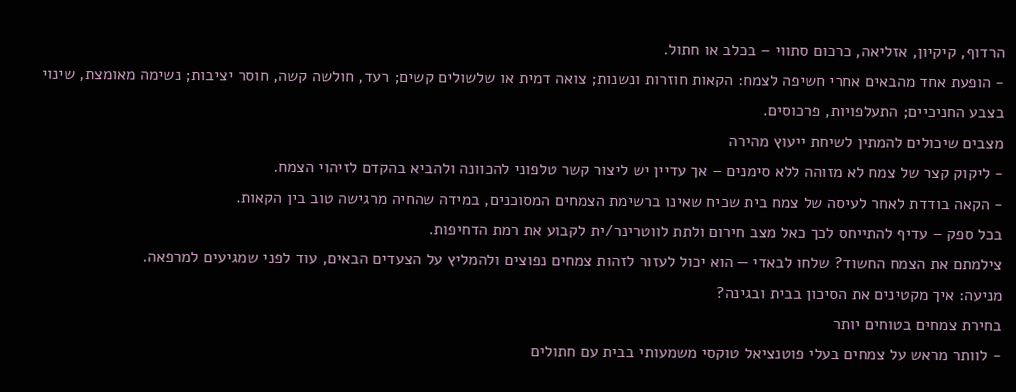הרדוף, קיקיון, אזליאה, כרכום סתווי – בכלב או חתול.
- הופעת אחד מהבאים אחרי חשיפה לצמח: הקאות חוזרות ונשנות; צואה דמית או שלשולים קשים; רעד, חולשה קשה, חוסר יציבות; נשימה מאומצת, שינוי בצבע החניכיים; התעלפויות, פרכוסים.
מצבים שיכולים להמתין לשיחת ייעוץ מהירה
- ליקוק קצר של צמח לא מזוהה ללא סימנים – אך עדיין יש ליצור קשר טלפוני להכוונה ולהביא בהקדם לזיהוי הצמח.
- הקאה בודדת לאחר לעיסה של צמח בית שכיח שאינו ברשימת הצמחים המסוכנים, במידה שהחיה מרגישה טוב בין הקאות.
בכל ספק – עדיף להתייחס לכך כאל מצב חירום ולתת לווטרינר/ית לקבוע את רמת הדחיפות.
צילמתם את הצמח החשוד? שלחו לבאדי — הוא יכול לעזור לזהות צמחים נפוצים ולהמליץ על הצעדים הבאים, עוד לפני שמגיעים למרפאה.
מניעה: איך מקטינים את הסיכון בבית ובגינה?
בחירת צמחים בטוחים יותר
- לוותר מראש על צמחים בעלי פוטנציאל טוקסי משמעותי בבית עם חתולים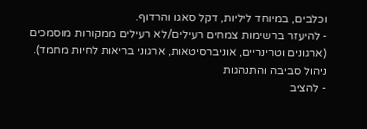וכלבים, במיוחד ליליות, דקל סאגו והרדוף.
- להיעזר ברשימות צמחים רעילים/לא רעילים ממקורות מוסמכים (ארגונים וטרינריים, אוניברסיטאות, ארגוני בריאות לחיות מחמד).
ניהול סביבה והתנהגות
- להציב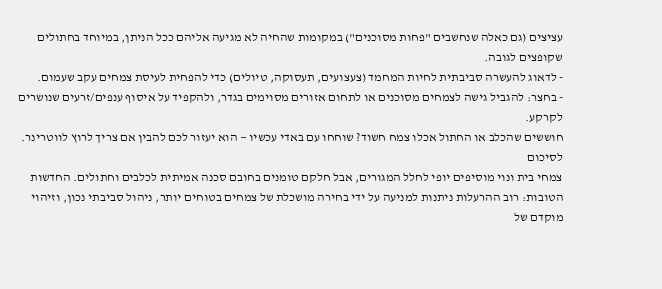עציצים (גם כאלה שנחשבים "פחות מסוכנים") במקומות שהחיה לא מגיעה אליהם ככל הניתן, במיוחד בחתולים שקופצים לגובה.
- לדאוג להעשרה סביבתית לחיות המחמד (צעצועים, תעסוקה, טיולים) כדי להפחית לעיסת צמחים עקב שעמום.
- בחצר: להגביל גישה לצמחים מסוכנים או לתחום אזורים מסוימים בגדר, ולהקפיד על איסוף ענפים/זרעים שנושרים לקרקע.
חוששים שהכלב או החתול אכלו צמח חשוד? שוחחו עם באדי עכשיו — הוא יעזור לכם להבין אם צריך לרוץ לווטרינר.
לסיכום
צמחי בית ונוי מוסיפים יופי לחלל המגורים, אבל חלקם טומנים בחובם סכנה אמיתית לכלבים וחתולים. החדשות הטובות: רוב ההרעלות ניתנות למניעה על ידי בחירה מושכלת של צמחים בטוחים יותר, ניהול סביבתי נכון, וזיהוי מוקדם של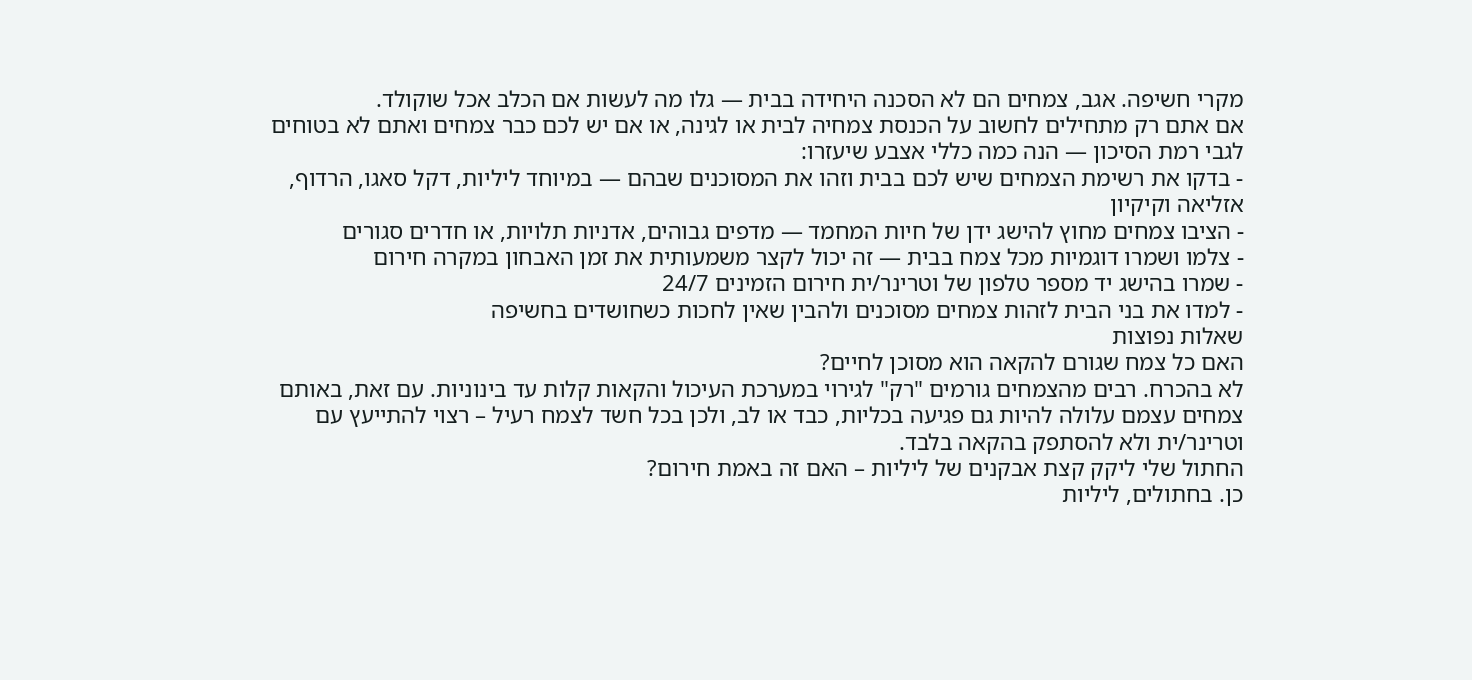מקרי חשיפה. אגב, צמחים הם לא הסכנה היחידה בבית — גלו מה לעשות אם הכלב אכל שוקולד.
אם אתם רק מתחילים לחשוב על הכנסת צמחיה לבית או לגינה, או אם יש לכם כבר צמחים ואתם לא בטוחים לגבי רמת הסיכון — הנה כמה כללי אצבע שיעזרו:
- בדקו את רשימת הצמחים שיש לכם בבית וזהו את המסוכנים שבהם — במיוחד ליליות, דקל סאגו, הרדוף, אזליאה וקיקיון
- הציבו צמחים מחוץ להישג ידן של חיות המחמד — מדפים גבוהים, אדניות תלויות, או חדרים סגורים
- צלמו ושמרו דוגמיות מכל צמח בבית — זה יכול לקצר משמעותית את זמן האבחון במקרה חירום
- שמרו בהישג יד מספר טלפון של וטרינר/ית חירום הזמינים 24/7
- למדו את בני הבית לזהות צמחים מסוכנים ולהבין שאין לחכות כשחושדים בחשיפה
שאלות נפוצות
האם כל צמח שגורם להקאה הוא מסוכן לחיים?
לא בהכרח. רבים מהצמחים גורמים "רק" לגירוי במערכת העיכול והקאות קלות עד בינוניות. עם זאת, באותם צמחים עצמם עלולה להיות גם פגיעה בכליות, כבד או לב, ולכן בכל חשד לצמח רעיל – רצוי להתייעץ עם וטרינר/ית ולא להסתפק בהקאה בלבד.
החתול שלי ליקק קצת אבקנים של ליליות – האם זה באמת חירום?
כן. בחתולים, ליליות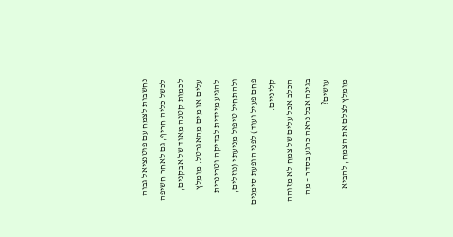נחשבות לצמח עם פוטנציאל גבוה לכשל כליה חריף, גם לאחר חשיפה לכמות קטנה מאוד של אבקנים, עלים או מים מהאגרטל. מומלץ להגיע מיידית לבדיקה וטרינרית ולהתחיל טיפול מניעתי (נוזלים, פחם פעיל ועוד) לפני הופעת סימנים קליניים.
הכלב אכל עלים של צמח לא מזוהה בגינה אבל נראה כרגע בסדר – מה עושים?
מומלץ לצלם את הצמח, להביא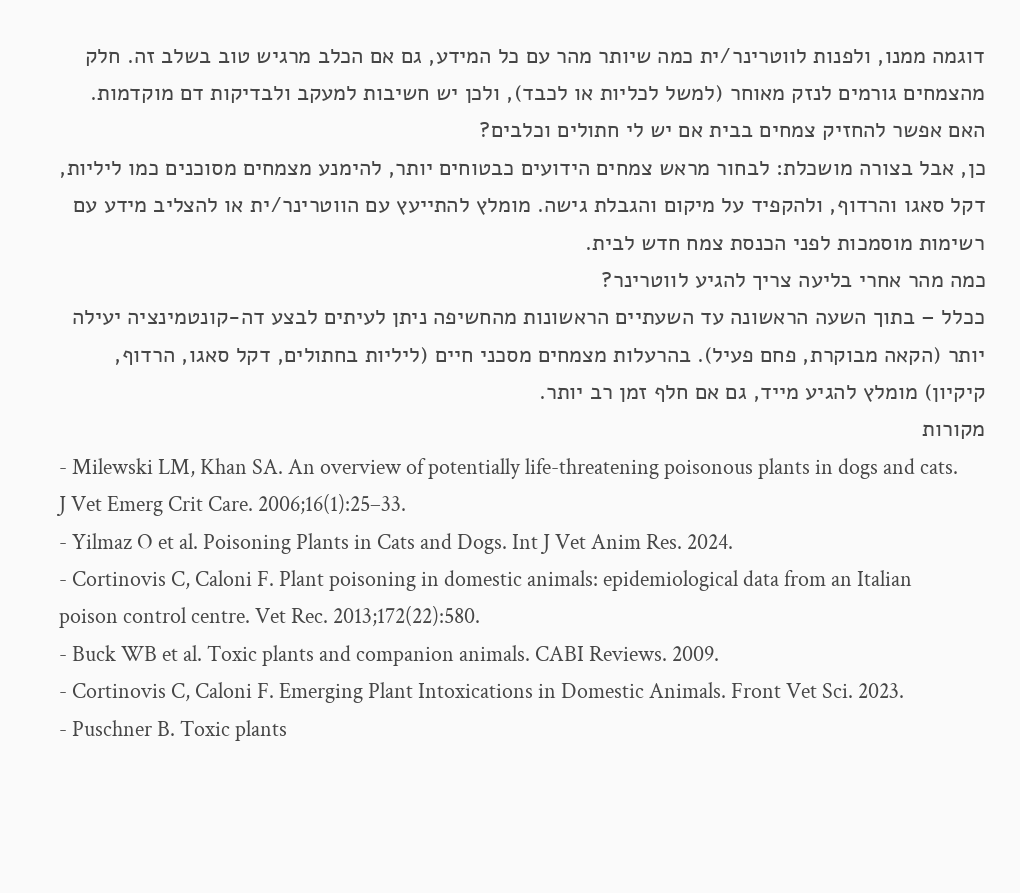דוגמה ממנו, ולפנות לווטרינר/ית כמה שיותר מהר עם כל המידע, גם אם הכלב מרגיש טוב בשלב זה. חלק מהצמחים גורמים לנזק מאוחר (למשל לכליות או לכבד), ולכן יש חשיבות למעקב ולבדיקות דם מוקדמות.
האם אפשר להחזיק צמחים בבית אם יש לי חתולים וכלבים?
כן, אבל בצורה מושכלת: לבחור מראש צמחים הידועים כבטוחים יותר, להימנע מצמחים מסוכנים כמו ליליות, דקל סאגו והרדוף, ולהקפיד על מיקום והגבלת גישה. מומלץ להתייעץ עם הווטרינר/ית או להצליב מידע עם רשימות מוסמכות לפני הכנסת צמח חדש לבית.
כמה מהר אחרי בליעה צריך להגיע לווטרינר?
ככלל – בתוך השעה הראשונה עד השעתיים הראשונות מהחשיפה ניתן לעיתים לבצע דה-קונטמינציה יעילה יותר (הקאה מבוקרת, פחם פעיל). בהרעלות מצמחים מסכני חיים (ליליות בחתולים, דקל סאגו, הרדוף, קיקיון) מומלץ להגיע מייד, גם אם חלף זמן רב יותר.
מקורות
- Milewski LM, Khan SA. An overview of potentially life-threatening poisonous plants in dogs and cats. J Vet Emerg Crit Care. 2006;16(1):25–33.
- Yilmaz O et al. Poisoning Plants in Cats and Dogs. Int J Vet Anim Res. 2024.
- Cortinovis C, Caloni F. Plant poisoning in domestic animals: epidemiological data from an Italian poison control centre. Vet Rec. 2013;172(22):580.
- Buck WB et al. Toxic plants and companion animals. CABI Reviews. 2009.
- Cortinovis C, Caloni F. Emerging Plant Intoxications in Domestic Animals. Front Vet Sci. 2023.
- Puschner B. Toxic plants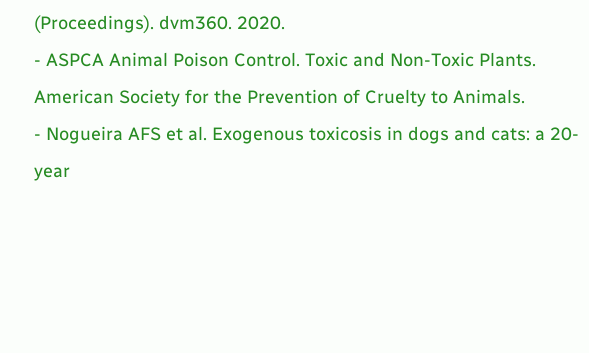(Proceedings). dvm360. 2020.
- ASPCA Animal Poison Control. Toxic and Non-Toxic Plants. American Society for the Prevention of Cruelty to Animals.
- Nogueira AFS et al. Exogenous toxicosis in dogs and cats: a 20-year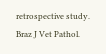retrospective study. Braz J Vet Pathol.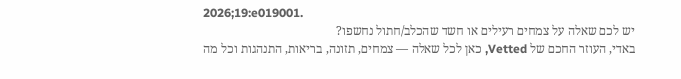2026;19:e019001.
יש לכם שאלה על צמחים רעילים או חשד שהכלב/חתול נחשפו?
באדי, העוזר החכם של Vetted, כאן לכל שאלה — צמחים, תזונה, בריאות, התנהגות וכל מה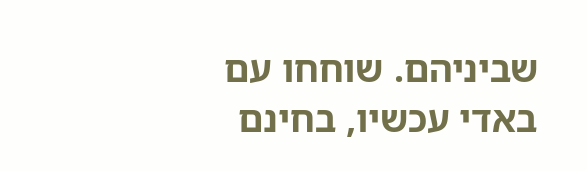שביניהם. שוחחו עם באדי עכשיו, בחינם